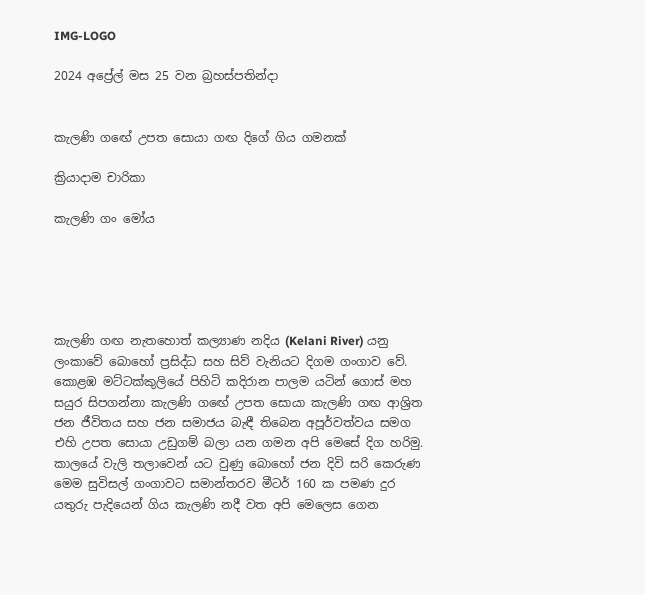IMG-LOGO

2024 අප්‍රේල් මස 25 වන බ්‍රහස්පතින්දා


කැලණි ගඟේ උපත සොයා ගඟ දිගේ ගිය ගමනක්

ක්‍රියාදාම චාරිකා

කැලණි ගං මෝය





කැලණි ගඟ නැතහොත් කල්‍යාණ නදිය (Kelani River) යනු ලංකාවේ බොහෝ ප්‍රසිද්ධ සහ සිව් වැනියට දිගම ගංගාව වේ. කොළඹ මට්ටක්කුලියේ පිහිටි කදිරාන පාලම යටින් ගොස් මහ සයුර සිපගන්නා කැලණි ගඟේ උපත සොයා කැලණි ගඟ ආශ්‍රිත ජන ජීවිතය සහ ජන සමාජය බැඳී තිබෙන අපූර්වත්වය සමග එහි උපත සොයා උඩුගම් බලා යන ගමන අපි මෙසේ දිග හරිමු. කාලයේ වැලි තලාවෙන් යට වුණු බොහෝ ජන දිවි සරි කෙරුණ මෙම සුවිසල් ගංගාවට සමාන්තරව මීටර් 160 ක පමණ දුර යතුරු පැදියෙන් ගිය කැලණි නදී වත අපි මෙලෙස ගෙන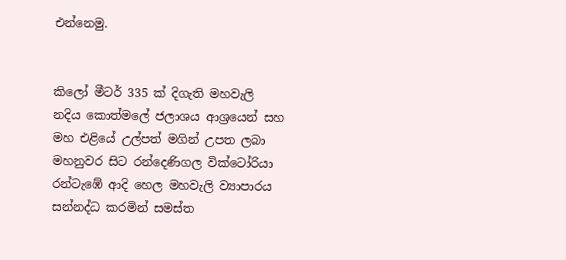එන්නෙමු.


කිලෝ මීටර් 335 ක් දිගැති මහවැලි නදිය කොත්මලේ ජලාශය ආශ්‍රයෙන් සහ මහ එළියේ උල්පත් මගින් උපත ලබා මහනුවර සිට රන්දෙණිගල වික්ටෝරියා රන්ටැඹේ ආදි හෙල මහවැලි ව්‍යාපාරය සන්නද්ධ කරමින් සමස්ත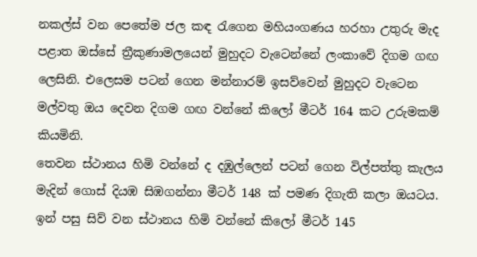නකල්ස් වන පෙතේම ජල කඳ රැගෙන මහියංගණය හරහා උතුරු මැද පළාත ඔස්සේ ත්‍රීකුණාමලයෙන් මුහුදට වැටෙන්නේ ලංකාවේ දිගම ගඟ ලෙසිනි. එලෙසම පටන් ගෙන මන්නාරම් ඉසව්වෙන් මුහුදට වැටෙන මල්වතු ඔය දෙවන දිගම ගඟ වන්නේ කිලෝ මීටර් 164 කට උරුමකම් කියමිනි.
තෙවන ස්ථානය හිමි වන්නේ ද දඹුල්ලෙන් පටන් ගෙන විල්පත්තු කැලය මැදින් ගොස් දියඹ සිඹගන්නා මීටර් 148 ක් පමණ දිගැති කලා ඔයටය. ඉන් පසු සිව් වන ස්ථානය හිමි වන්නේ කිලෝ මීටර් 145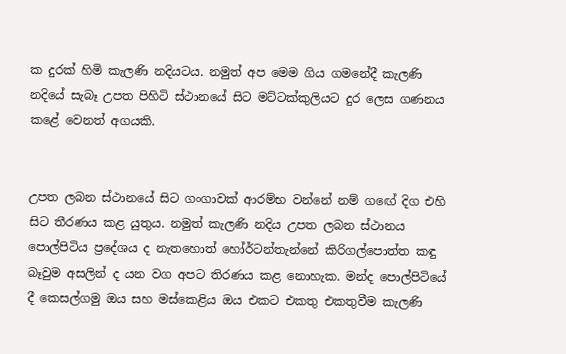ක දුරක් හිමි කැලණි නදියටය. නමුත් අප මෙම ගිය ගමනේදී කැලණි නදියේ සැබෑ උපත පිහිටි ස්ථානයේ සිට මට්ටක්කුලියට දුර ලෙස ගණනය කළේ වෙනත් අගයකි.


උපත ලබන ස්ථානයේ සිට ගංගාවක් ආරම්භ වන්නේ නම් ගඟේ දිග එහි සිට තීරණය කළ යුතුය. නමුත් කැලණි නදිය උපත ලබන ස්ථානය පොල්පිටිය ප්‍රදේශය ද නැතහොත් හෝර්ටන්තැන්නේ කිරිගල්පොත්ත කඳු බෑවුම අසලින් ද යන වග අපට තිරණය කළ නොහැක. මන්ද පොල්පිටියේ දී කෙසල්ගමු ඔය සහ මස්කෙළිය ඔය එකට එකතු එකතුවීම කැලණි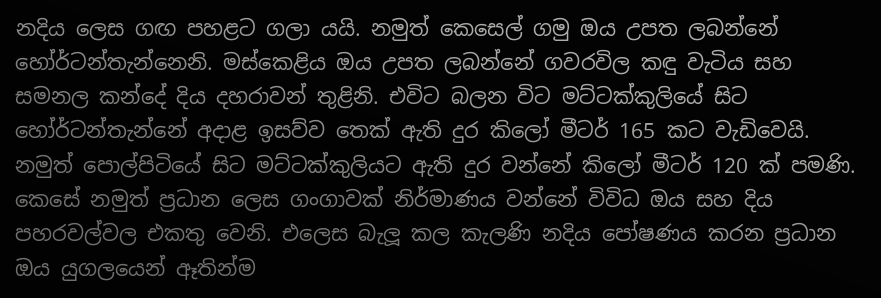නදිය ලෙස ගඟ පහළට ගලා යයි. නමුත් කෙසෙල් ගමු ඔය උපත ලබන්නේ හෝර්ටන්තැන්නෙනි. මස්කෙළිය ඔය උපත ලබන්නේ ගවරවිල කඳු වැටිය සහ සමනල කන්දේ දිය දහරාවන් තුළිනි. එවිට බලන විට මට්ටක්කුලියේ සිට හෝර්ටන්තැන්නේ අදාළ ඉසව්ව තෙක් ඇති දුර කිලෝ මීටර් 165 කට වැඩිවෙයි. නමුත් පොල්පිටියේ සිට මට්ටක්කුලියට ඇති දුර වන්නේ කිලෝ මීටර් 120 ක් පමණි. කෙසේ නමුත් ප්‍රධාන ලෙස ගංගාවක් නිර්මාණය වන්නේ විවිධ ඔය සහ දිය පහරවල්වල එකතු වෙනි. එලෙස බැලූ කල කැලණි නදිය පෝෂණය කරන ප්‍රධාන ඔය යුගලයෙන් ඈතින්ම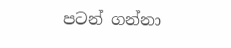පටන් ගන්නා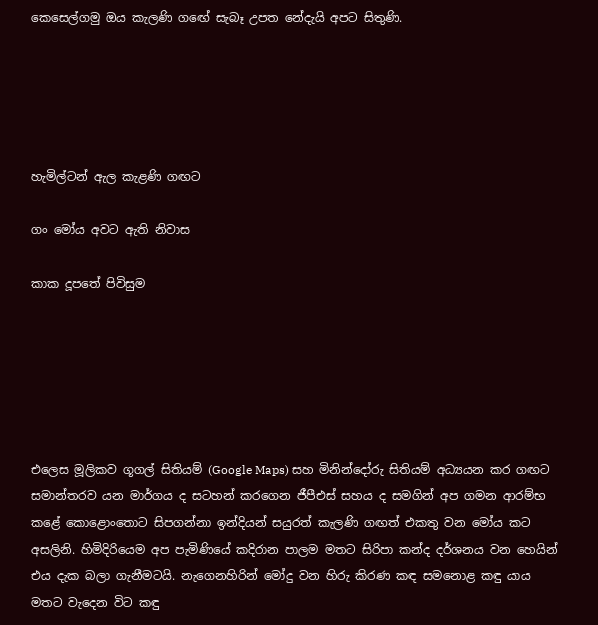කෙසෙල්ගමු ඔය කැලණි ගඟේ සැබෑ උපත නේදැයි අපට සිතුණි.





හැමිල්ටන් ඇල කැළණි ගඟට

ගං මෝය අවට ඇති නිවාස

කාක දූපතේ පිවිසුම






එලෙස මූලිකව ගූගල් සිතියම් (Google Maps) සහ මිනින්දෝරු සිතියම් අධ්‍යයන කර ගඟට සමාන්තරව යන මාර්ගය ද සටහන් කරගෙන ජීපීඑස් සහය ද සමගින් අප ගමන ආරම්භ කළේ කොළොංතොට සිපගන්නා ඉන්දියන් සයුරත් කැලණි ගඟත් එකතු වන මෝය කට අසලිනි. හිමිදිරියෙම අප පැමිණියේ කදිරාන පාලම මතට සිරිපා කන්ද දර්ශනය වන හෙයින් එය දැක බලා ගැනීමටයි. නැගෙනහිරින් මෝදු වන හිරු කිරණ කඳ සමනොළ කඳු යාය මතට වැදෙන විට කඳු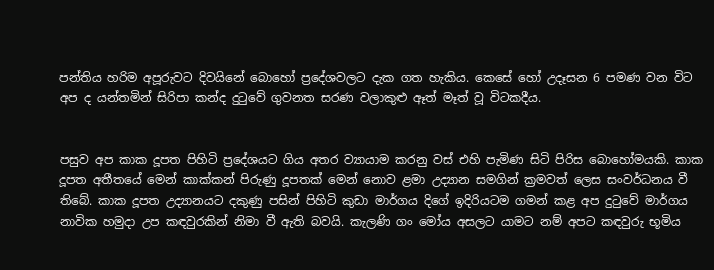පන්තිය හරිම අපූරුවට දිවයිනේ බොහෝ ප්‍රදේශවලට දැක ගත හැකිය. කෙසේ හෝ උදෑසන 6 පමණ වන විට අප ද යන්තමින් සිරිපා කන්ද දුටුවේ ගුවනත සරණ වලාකුළු ඈත් මෑත් වූ විටකදීය.


පසුව අප කාක දූපත පිහිටි ප්‍රදේශයට ගිය අතර ව්‍යායාම කරනු වස් එහි පැමිණ සිටි පිරිස බොහෝමයකි. කාක දූපත අතීතයේ මෙන් කාක්කන් පිරුණු දූපතක් මෙන් නොව ළමා උද්‍යාන සමගින් ක්‍රමවත් ලෙස සංවර්ධනය වී තිබේ. කාක දූපත උද්‍යානයට දකුණු පසින් පිහිටි කුඩා මාර්ගය දිගේ ඉදිරියටම ගමන් කළ අප දුටුවේ මාර්ගය නාවික හමුදා උප කඳවුරකින් නිමා වී ඇති බවයි. කැලණි ගං මෝය අසලට යාමට නම් අපට කඳවුරු භූමිය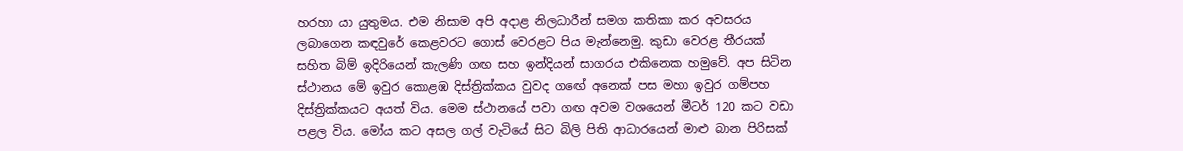හරහා යා යුතුමය. එම නිසාම අපි අදාළ නිලධාරීන් සමග කතිකා කර අවසරය ලබාගෙන කඳවුරේ කෙළවරට ගොස් වෙරළට පිය මැන්නෙමු. කුඩා වෙරළ තීරයක් සහිත බිම් ඉදිරියෙන් කැලණි ගඟ සහ ඉන්දියන් සාගරය එකිනෙක හමුවේ. අප සිටින ස්ථානය මේ ඉවුර කොළඹ දිස්ත්‍රික්කය වුවද ගඟේ අනෙක් පස මහා ඉවුර ගම්පහ දිස්ත්‍රික්කයට අයත් විය. මෙම ස්ථානයේ පවා ගඟ අවම වශයෙන් මීටර් 120 කට වඩා පළල විය. මෝය කට අසල ගල් වැටියේ සිට බිලි පිති ආධාරයෙන් මාළු බාන පිරිසක්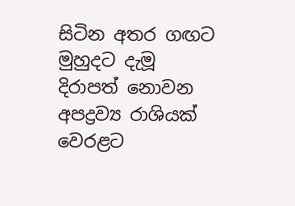සිටින අතර ගඟට මුහුදට දැමූ දිරාපත් නොවන අපද්‍රව්‍ය රාශියක් වෙරළට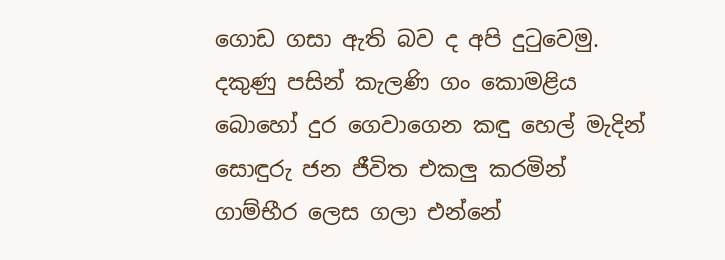ගොඩ ගසා ඇති බව ද අපි දුටුවෙමු. දකුණු පසින් කැලණි ගං කොමළිය බොහෝ දුර ගෙවාගෙන කඳු හෙල් මැදින් සොඳුරු ජන ජීවිත එකලු කරමින් ගාම්භීර ලෙස ගලා එන්නේ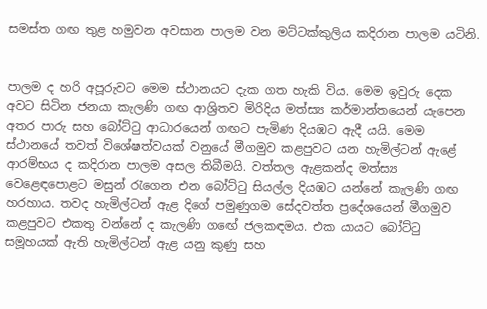සමස්ත ගඟ තුළ හමුවන අවසාන පාලම වන මට්ටක්කුලිය කදිරාන පාලම යටිනි.


පාලම ද හරි අපූරුවට මෙම ස්ථානයට දැක ගත හැකි විය. මෙම ඉවුරු දෙක අවට සිටින ජනයා කැලණි ගඟ ආශ්‍රිතව මිරිදිය මත්ස්‍ය කර්මාන්තයෙන් යැපෙන අතර පාරු සහ බෝට්ටු ආධාරයෙන් ගඟට පැමිණ දියඹට ඇදී යයි. මෙම ස්ථානයේ තවත් විශේෂත්වයක් වනුයේ මීගමුව කළපුවට යන හැමිල්ටන් ඇළේ ආරම්භය ද කදිරාන පාලම අසල තිබීමයි. වත්තල ඇළකන්ද මත්ස්‍ය වෙළෙඳපොළට මසුන් රැගෙන එන බෝට්ටු සියල්ල දියඹට යන්නේ කැලණි ගඟ හරහාය. තවද හැමිල්ටන් ඇළ දිගේ පමුණුගම සේදවත්ත ප්‍රදේශයෙන් මීගමුව කළපුවට එකතු වන්නේ ද කැලණි ගඟේ ජලකඳමය. එක යායට බෝට්ටු සමූහයක් ඇති හැමිල්ටන් ඇළ යනු කුණු සහ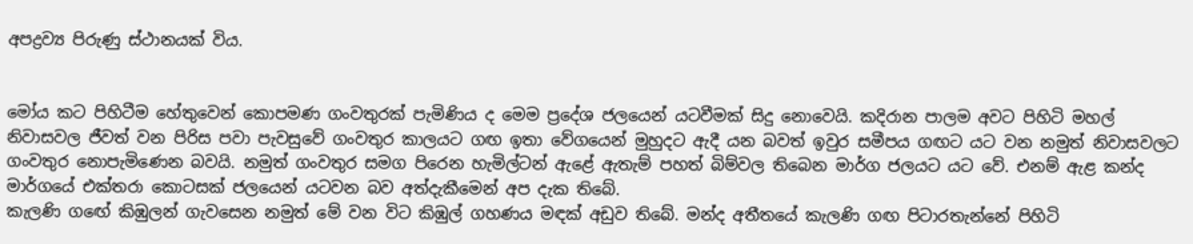අපද්‍රව්‍ය පිරුණු ස්ථානයක් විය.


මෝය කට පිහිටීම හේතුවෙන් කොපමණ ගංවතුරක් පැමිණිය ද මෙම ප්‍රදේශ ජලයෙන් යටවීමක් සිදු නොවෙයි. කදිරාන පාලම අවට පිහිටි මහල් නිවාසවල ජීවත් වන පිරිස පවා පැවසුවේ ගංවතුර කාලයට ගඟ ඉතා වේගයෙන් මුහුදට ඇදී යන බවත් ඉවුර සමීපය ගඟට යට වන නමුත් නිවාසවලට ගංවතුර නොපැමිණෙන බවයි. නමුත් ගංවතුර සමග පිරෙන හැමිල්ටන් ඇළේ ඇතැම් පහත් බිම්වල තිබෙන මාර්ග ජලයට යට වේ. එනම් ඇළ කන්ද මාර්ගයේ එක්තරා කොටසක් ජලයෙන් යටවන බව අත්දැකීමෙන් අප දැක තිබේ.
කැලණි ගඟේ කිඹුලන් ගැවසෙන නමුත් මේ වන විට කිඹුල් ගහණය මඳක් අඩුව තිබේ. මන්ද අතීතයේ කැලණි ගඟ පිටාරතැන්නේ පිහිටි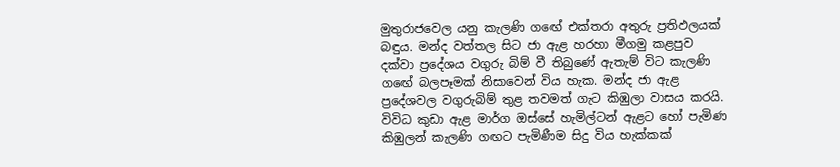මුතුරාජවෙල යනු කැලණි ගඟේ එක්තරා අතුරු ප්‍රතිඵලයක් බඳුය. මන්ද වත්තල සිට ජා ඇළ හරහා මීගමු කළපුව දක්වා ප්‍රදේශය වගුරු බිම් වී තිබුණේ ඇතැම් විට කැලණි ගඟේ බලපෑමක් නිසාවෙන් විය හැක. මන්ද ජා ඇළ ප්‍රදේශවල වගුරුබිම් තුළ තවමත් ගැට කිඹුලා වාසය කරයි. විවිධ කුඩා ඇළ මාර්ග ඔස්සේ හැමිල්ටන් ඇළට හෝ පැමිණ කිඹුලන් කැලණි ගඟට පැමිණීම සිදු විය හැක්කක්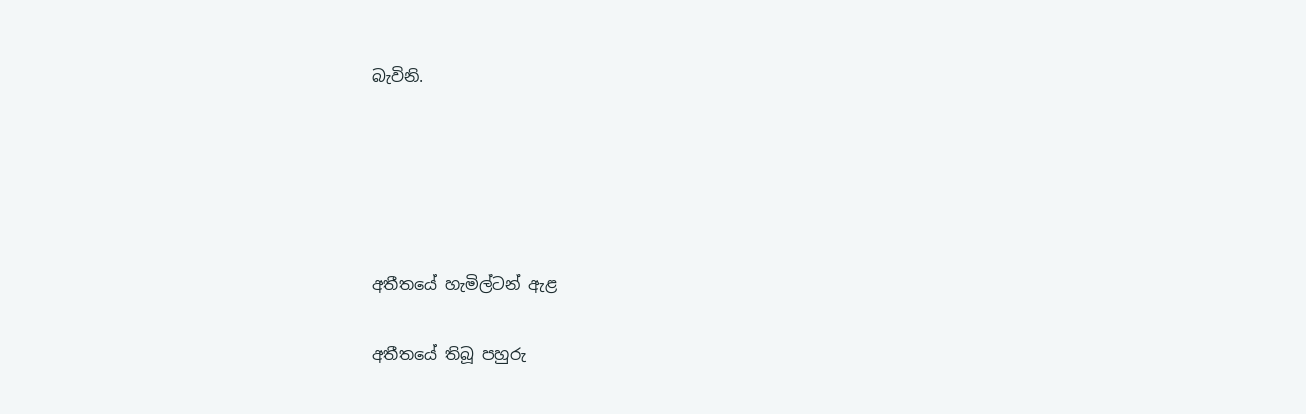බැවිනි.





අතීතයේ හැමිල්ටන් ඇළ

අතීතයේ තිබූ පහුරු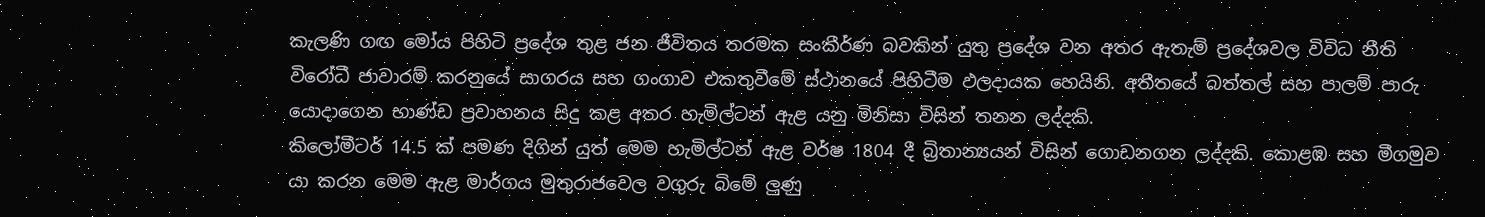කැලණි ගඟ මෝය පිහිටි ප්‍රදේශ තුළ ජන ජීවිතය තරමක සංකීර්ණ බවකින් යුතු ප්‍රදේශ වන අතර ඇතැම් ප්‍රදේශවල විවිධ නීති විරෝධී ජාවාරම් කරනුයේ සාගරය සහ ගංගාව එකතුවීමේ ස්ථානයේ පිහිටීම ඵලදායක හෙයිනි. අතීතයේ බත්තල් සහ පාලම් පාරු යොදාගෙන භාණ්ඩ ප්‍රවාහනය සිදු කළ අතර හැමිල්ටන් ඇළ යනු මිනිසා විසින් තනන ලද්දකි.
කිලෝමීටර් 14.5 ක් පමණ දිගින් යුත් මෙම හැමිල්ටන් ඇළ වර්ෂ 1804 දී බ්‍රිතාන්‍යයන් විසින් ගොඩනගන ලද්දකි. කොළඹ සහ මීගමුව යා කරන මෙම ඇළ මාර්ගය මුතුරාජවෙල වගුරු බිමේ ලුණු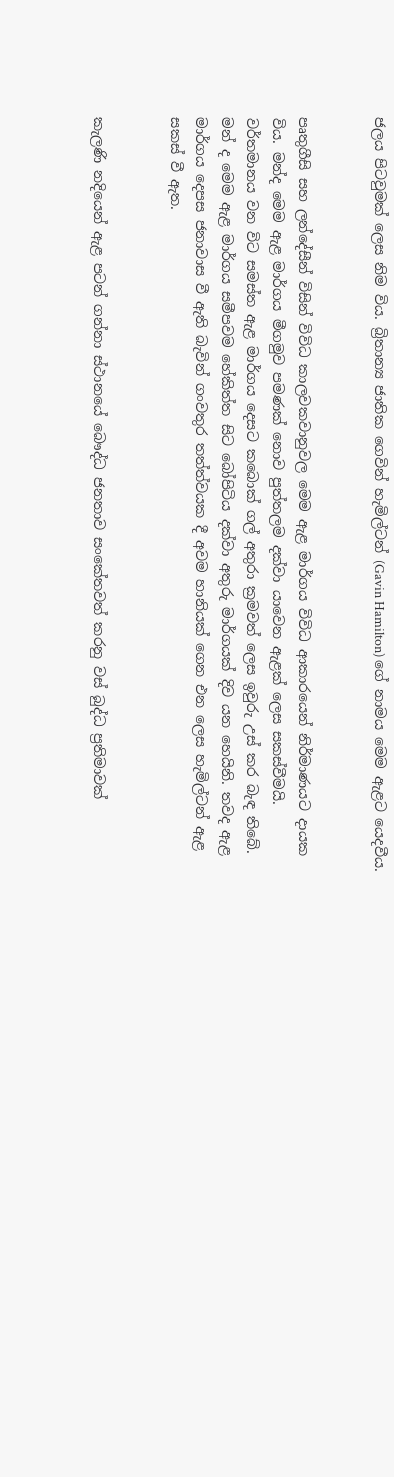ජලය පිටවුමක් ලෙස නිම විය. බ්‍රිතාන්‍ය ජාතික ගෙවින් හැමිල්ටන් (Gavin Hamilton) ගේ නාමය මෙම ඇළට යෙදවීය.


පෘතුගීසි සහ ලන්දේසීන් විසින් විවිධ කාලවකවානුවල මෙම ඇළ මාර්ගය විවිධ ආකාරයෙන් නිර්මාණයට දායක විය. මන්ද මෙම ඇළ මාර්ගය මීගමුව පමණක් නොව පුත්තලම දක්වා යාවෙන ඇළක් ලෙස සකස්වීමයි. වර්තමානය වන විට සමස්ත ඇළ මාර්ගය දෙසට කබොක් ගල් අතුරා ක්‍රමවත් ලෙස ඉවුරු උස් කර බැඳ තිබේ. මන් ද මෙම ඇළ මාර්ගය සමීපවම හේකිත්ත සිට බෝපිටිය දක්වා අතුරු මාර්ගයක් දිව යන හෙයිනි. තවද ඇළ මාර්ගය දෙපස ජනාවාස වී ඇති බැවින් ගංවතුර තත්ත්වයක දී අවම හානියක් ගෙන එන ලෙස හැමිල්ටන් ඇළ සකස් වී ඇත.


කැලණි නදියෙන් ඇළ පටන් ගන්නා ස්ථානයේ බෞද්ධ ජනතාව සංකේතවත් කරනු වස් බුද්ධ ප්‍රතිමාවක්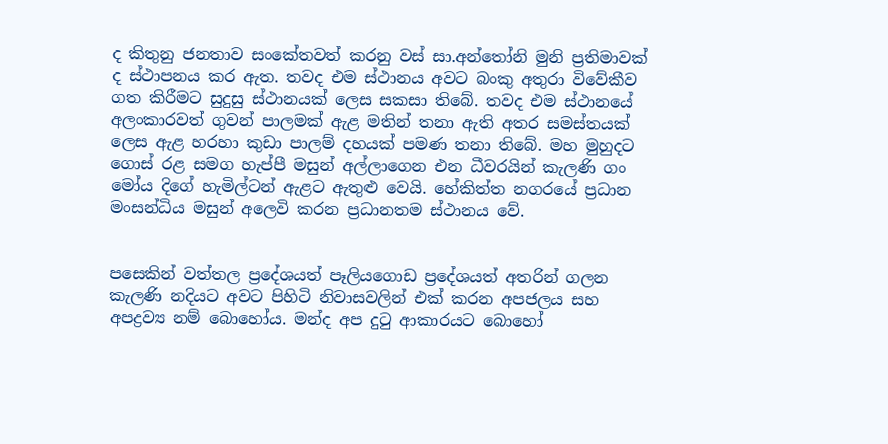ද කිතුනු ජනතාව සංකේතවත් කරනු වස් සා.අන්තෝනි මුනි ප්‍රතිමාවක් ද ස්ථාපනය කර ඇත. තවද එම ස්ථානය අවට බංකු අතුරා විවේකීව ගත කිරීමට සුදුසු ස්ථානයක් ලෙස සකසා තිබේ. තවද එම ස්ථානයේ අලංකාරවත් ගුවන් පාලමක් ඇළ මතින් තනා ඇති අතර සමස්තයක් ලෙස ඇළ හරහා කුඩා පාලම් දහයක් පමණ තනා තිබේ. මහ මුහුදට ගොස් රළ සමග හැප්පී මසුන් අල්ලාගෙන එන ධීවරයින් කැලණි ගං මෝය දිගේ හැමිල්ටන් ඇළට ඇතුළු වෙයි. හේකිත්ත නගරයේ ප්‍රධාන මංසන්ධිය මසුන් අලෙවි කරන ප්‍රධානතම ස්ථානය වේ.


පසෙකින් වත්තල ප්‍රදේශයත් පෑලියගොඩ ප්‍රදේශයත් අතරින් ගලන කැලණි නදියට අවට පිහිටි නිවාසවලින් එක් කරන අපජලය සහ අපද්‍රව්‍ය නම් බොහෝය. මන්ද අප දුටු ආකාරයට බොහෝ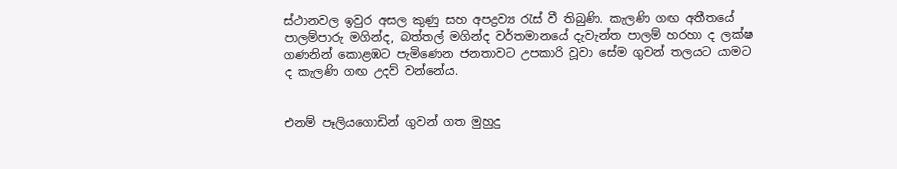ස්ථානවල ඉවුර අසල කුණු සහ අපද්‍රව්‍ය රැස් වී තිබුණි. කැලණි ගඟ අතීතයේ පාලම්පාරු මගින්ද, බත්තල් මගින්ද වර්තමානයේ දැවැන්ත පාලම් හරහා ද ලක්ෂ ගණනින් කොළඹට පැමිණෙන ජනතාවට උපකාරි වූවා සේම ගුවන් තලයට යාමට ද කැලණි ගඟ උදව් වන්නේය.


එනම් පෑලියගොඩින් ගුවන් ගත මුහුදු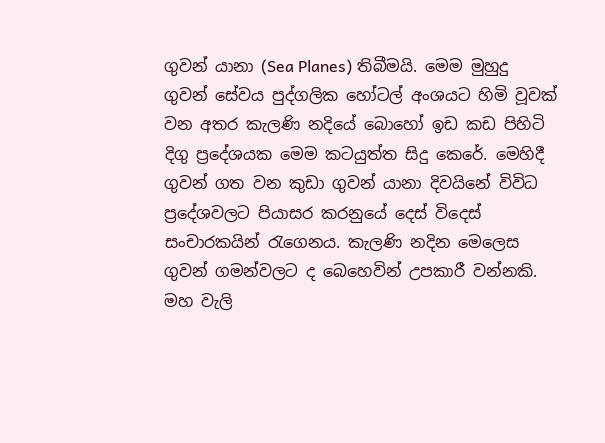ගුවන් යානා (Sea Planes) තිබීමයි. මෙම මුහුදු ගුවන් සේවය පුද්ගලික හෝටල් අංශයට හිමි වූවක් වන අතර කැලණි නදියේ බොහෝ ඉඩ කඩ පිහිටි දිගු ප්‍රදේශයක මෙම කටයුත්ත සිදු කෙරේ. මෙහිදී ගුවන් ගත වන කුඩා ගුවන් යානා දිවයිනේ විවිධ ප්‍රදේශවලට පියාසර කරනුයේ දෙස් විදෙස් සංචාරකයින් රැගෙනය. කැලණි නදින මෙලෙස ගුවන් ගමන්වලට ද බෙහෙවින් උපකාරී වන්නකි. මහ වැලි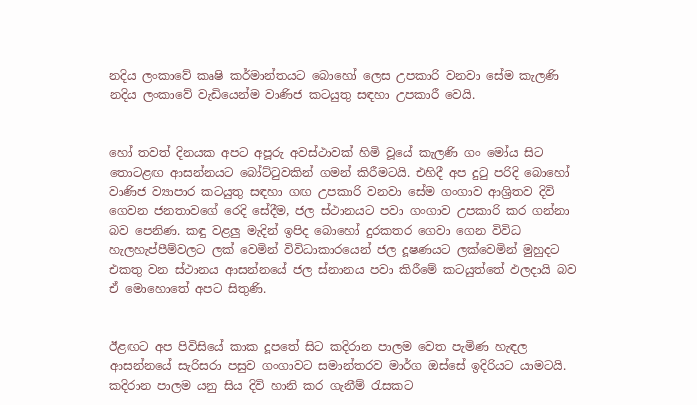නදිය ලංකාවේ කෘෂි කර්මාන්තයට බොහෝ ලෙස උපකාරි වනවා සේම කැලණි නදිය ලංකාවේ වැඩියෙන්ම වාණිජ කටයුතු සඳහා උපකාරී වෙයි.


හෝ තවත් දිනයක අපට අපූරු අවස්ථාවක් හිමි වූයේ කැලණි ගං මෝය සිට තොටළඟ ආසන්නයට බෝට්ටුවකින් ගමන් කිරීමටයි. එහිදී අප දුටු පරිදි බොහෝ වාණිජ ව්‍යාපාර කටයුතු සඳහා ගඟ උපකාරි වනවා සේම ගංගාව ආශ්‍රිතව දිවි ගෙවන ජනතාවගේ රෙදි සේදීම, ජල ස්ථානයට පවා ගංගාව උපකාරි කර ගන්නා බව පෙනිණ. කඳු වළලු මැදින් ඉපිද බොහෝ දුරකතර ගෙවා ගෙන විවිධ හැලහැප්පීම්වලට ලක් වෙමින් විවිධාකාරයෙන් ජල දූෂණයට ලක්වෙමින් මුහුදට එකතු වන ස්ථානය ආසන්නයේ ජල ස්නානය පවා කිරීමේ කටයුත්තේ ඵලදායි බව ඒ මොහොතේ අපට සිතුණි.


ඊළඟට අප පිවිසියේ කාක දූපතේ සිට කදිරාන පාලම වෙත පැමිණ හැඳල ආසන්නයේ සැරිසරා පසුව ගංගාවට සමාන්තරව මාර්ග ඔස්සේ ඉදිරියට යාමටයි. කදිරාන පාලම යනු සිය දිවි හානි කර ගැනීම් රැසකට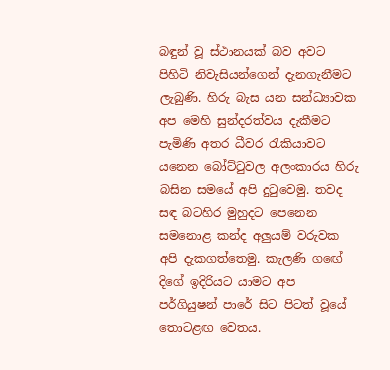බඳුන් වූ ස්ථානයක් බව අවට පිහිටි නිවැසියන්ගෙන් දැනගැනීමට ලැබුණි. හිරු බැස යන සන්ධ්‍යාවක අප මෙහි සුන්දරත්වය දැකීමට පැමිණි අතර ධීවර රැකියාවට යනෙන බෝට්ටුවල අලංකාරය හිරු බසින සමයේ අපි දුටුවෙමු. තවද සඳ බටහිර මුහුදට පෙනෙන සමනොළ කන්ද අලුයම් වරුවක අපි දැකගත්තෙමු. කැලණි ගඟේ දිගේ ඉදිරියට යාමට අප පර්ගියුෂන් පාරේ සිට පිටත් වූයේ තොටළඟ වෙතය.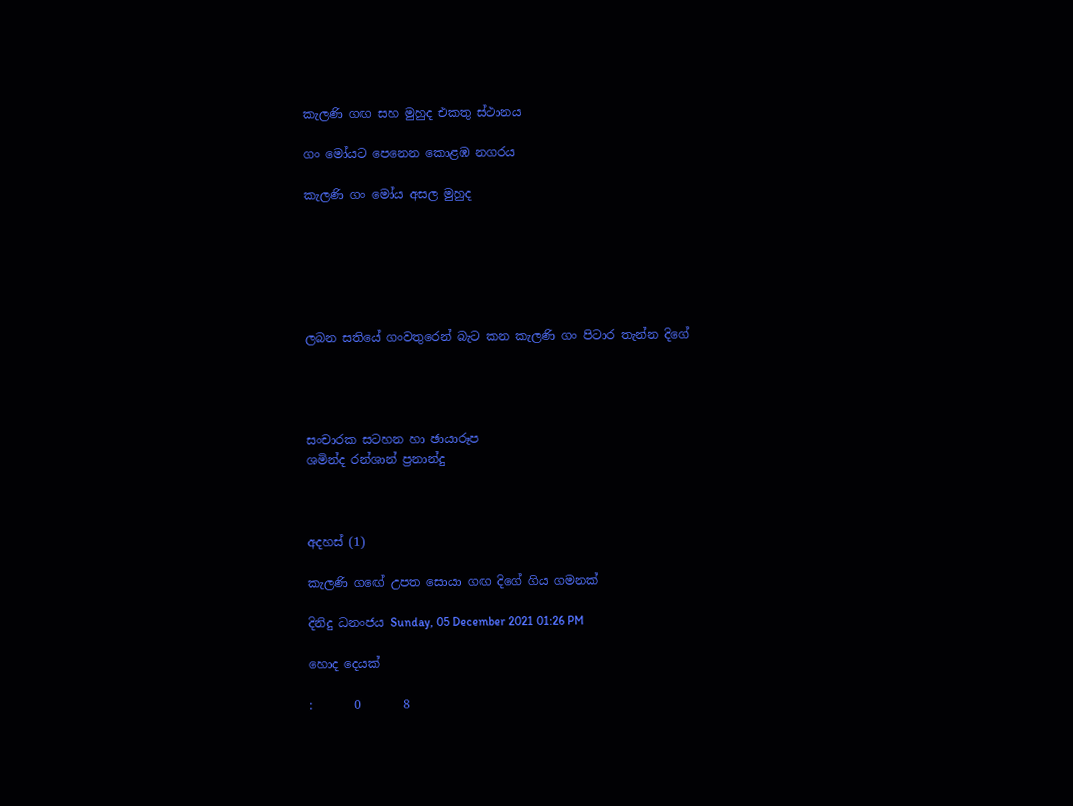කැලණි ගඟ සහ මුහුද එකතු ස්ථානය

ගං මෝයට පෙනෙන කොළඹ නගරය

කැලණි ගං මෝය අසල මුහුද






ලබන සතියේ ගංවතුරෙන් බැට කන කැලණි ගං පිටාර තැන්න දිගේ




සංචාරක සටහන හා ඡායාරූප
ශමින්ද රන්ශාන් ප්‍රනාන්දු



අදහස් (1)

කැලණි ගඟේ උපත සොයා ගඟ දිගේ ගිය ගමනක්

දිනිදු ධනංජය Sunday, 05 December 2021 01:26 PM

හොද දෙයක්

:       0       8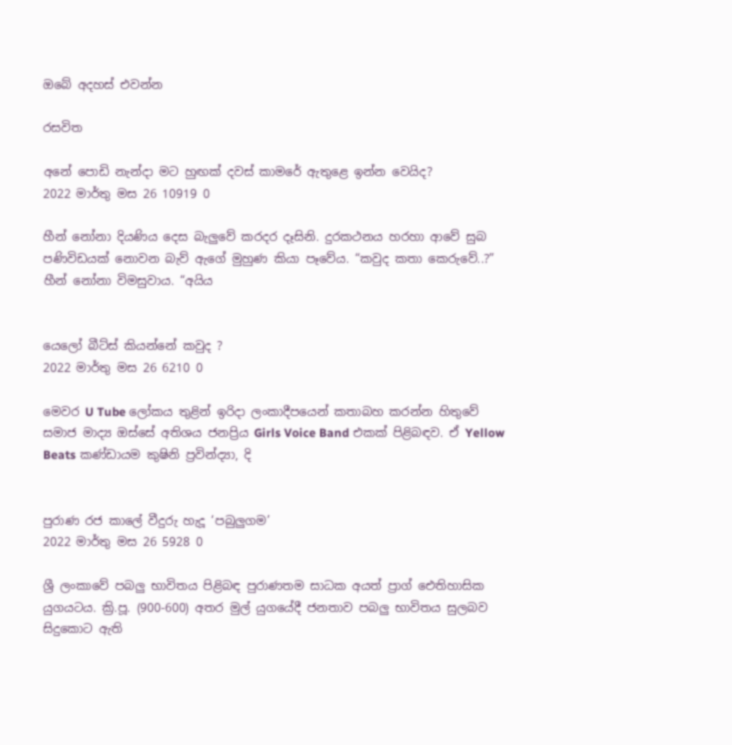ඔබේ අදහස් එවන්න

රසවිත

අනේ පොඩි නැන්දා මට හුඟක් දවස් කාමරේ ඇතුළෙ ඉන්න වෙයිද?
2022 මාර්තු මස 26 10919 0

හීන් නෝනා දියණිය දෙස බැලු‍වේ කරදර දෑසිනි. දුරකථනය හරහා ආවේ සුබ පණිවිඩයක් නොවන බැව් ඇගේ මුහුණ කියා පෑවේය. “කවුද කතා කෙරුවේ..?” හීන් නෝනා විමසුවාය. “අයිය


යෙලෝ බීට්ස් කියන්නේ කවුද ?
2022 මාර්තු මස 26 6210 0

මෙවර U Tube ලෝකය තුළින් ඉරිදා ලංකාදීපයෙන් කතාබහ කරන්න හිතුවේ සමාජ මාද්‍ය ඔස්සේ අතිශය ජනප්‍රිය Girls Voice Band එකක් පිළිබඳව. ඒ Yellow Beats කණ්ඩායම කුෂිනි ප්‍රවින්ද්‍යා, දි


පුරාණ රජ කාලේ වීදුරු හැදූ ‘පබුලුගම’
2022 මාර්තු මස 26 5928 0

ශ්‍රී ලංකාවේ පබලු භාවිතය පිළිබඳ පුරාණතම සාධක අයත් ප්‍රාග් ඓතිහාසික යුගයටය. ක්‍රි.පූ. (900-600) අතර මුල් යුගයේදී ජනතාව පබලු භාවිතය සුලබව සිදුකොට ඇති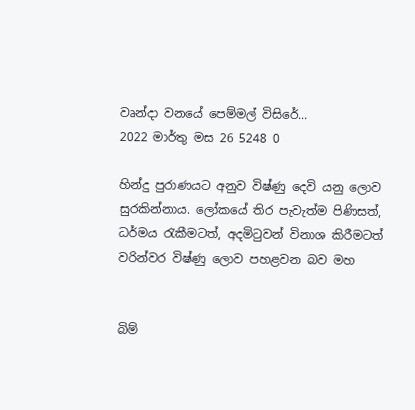වෘන්දා වනයේ පෙම්මල් විසිරේ...
2022 මාර්තු මස 26 5248 0

හින්දු පුරාණයට අනුව විෂ්ණු දෙවි යනු ලොව සුරකින්නාය. ලෝකයේ තිර පැවැත්ම පිණිසත්, ධර්මය රැකීමටත්, අදමිටුවන් විනාශ කිරීමටත් වරින්වර විෂ්ණු ලොව පහළවන බව මහ


බිම්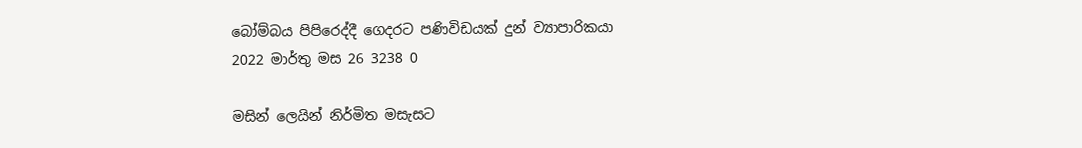බෝම්බය පිපිරෙද්දී ගෙදරට පණිවිඩයක් දුන් ව්‍යාපාරිකයා
2022 මාර්තු මස 26 3238 0

මසින් ලෙයින් නිර්මිත මසැසට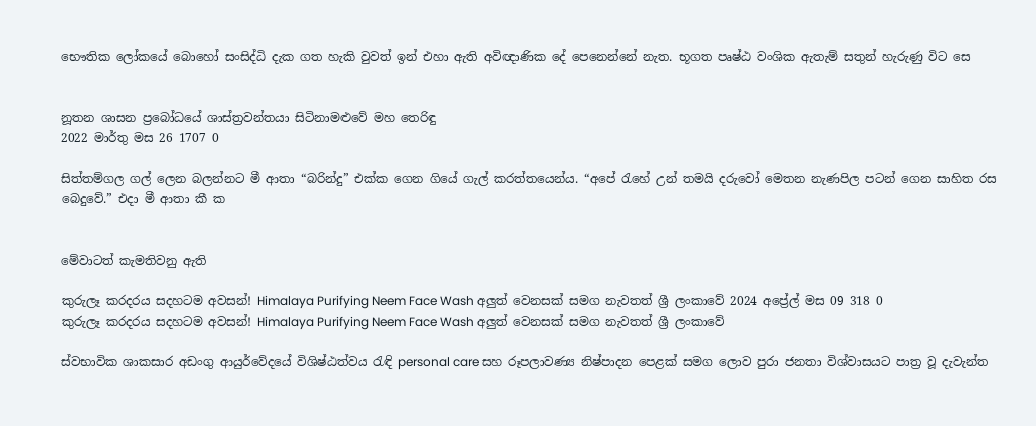භෞතික ලෝකයේ බොහෝ සංසිද්ධි දැක ගත හැකි වුවත් ඉන් එහා ඇති අවිඥාණික දේ පෙනෙන්නේ නැත. භූගත පෘෂ්ඨ වංශික ඇතැම් සතුන් හැරුණු විට සෙ


නූතන ශාසන ප්‍රබෝධයේ ශාස්ත්‍රවන්තයා සිටිනාමළුවේ මහ තෙරිඳු
2022 මාර්තු මස 26 1707 0

සිත්තම්ගල ගල් ලෙන බලන්නට මී ආතා “බරින්දු” එක්ක ගෙන ගියේ ගැල් කරත්තයෙන්ය. “අපේ ‍රැහේ උන් තමයි දරුවෝ මෙතන නැණපිල පටන් ගෙන සාහිත රස බෙදුවේ.” එදා මී ආතා කී ක


මේවාටත් කැමතිවනු ඇති

කුරුලෑ කරදරය සදහටම අවසන්! Himalaya Purifying Neem Face Wash අලුත් වෙනසක් සමග නැවතත් ශ්‍රී ලංකාවේ 2024 අප්‍රේල් මස 09 318 0
කුරුලෑ කරදරය සදහටම අවසන්! Himalaya Purifying Neem Face Wash අලුත් වෙනසක් සමග නැවතත් ශ්‍රී ලංකාවේ

ස්වභාවික ශාකසාර අඩංගු ආයුර්වේදයේ විශිෂ්ඨත්වය රැඳි personal care සහ රූපලාවණ්‍ය නිෂ්පාදන පෙළක් සමග ලොව පුරා ජනතා විශ්වාසයට පාත්‍ර වූ දැවැන්ත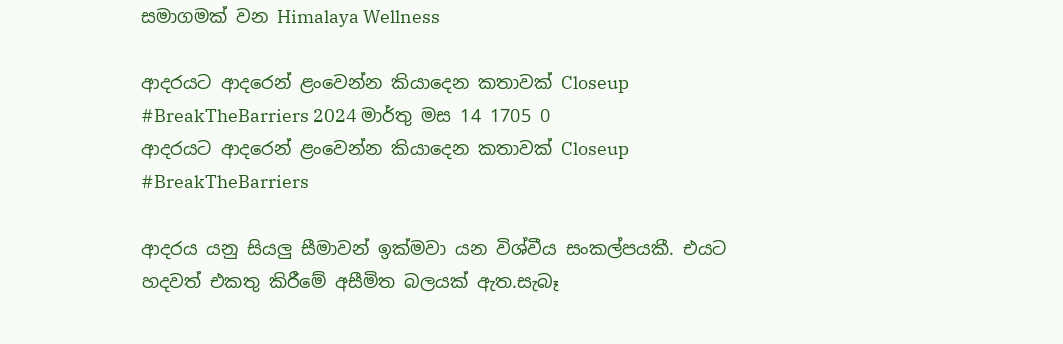සමාගමක් වන Himalaya Wellness

ආදරයට ආදරෙන් ළංවෙන්න කියාදෙන කතාවක් Closeup #BreakTheBarriers 2024 මාර්තු මස 14 1705 0
ආදරයට ආදරෙන් ළංවෙන්න කියාදෙන කතාවක් Closeup #BreakTheBarriers

ආදරය යනු සියලු සීමාවන් ඉක්මවා යන විශ්වීය සංකල්පයකී. එයට හදවත් එකතු කිරීමේ අසීමිත බලයක් ඇත.සැබෑ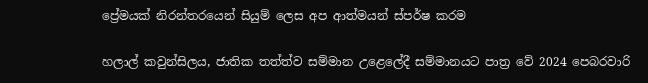ප්‍රේමයක් නිරන්තරයෙන් සියුම් ලෙස අප ආත්මයන් ස්පර්ෂ කරම

හලාල් කවුන්සිලය, ජාතික තත්ත්ව සම්මාන උළෙලේදී සම්මානයට පාත්‍ර වේ 2024 පෙබරවාරි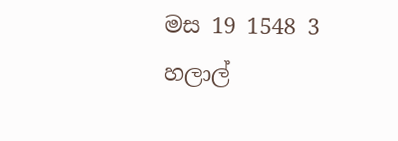මස 19 1548 3
හලාල්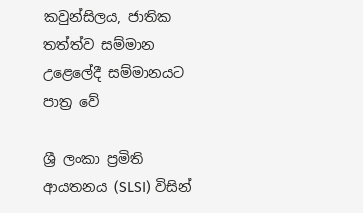කවුන්සිලය, ජාතික තත්ත්ව සම්මාන උළෙලේදී සම්මානයට පාත්‍ර වේ

ශ්‍රී ලංකා ප්‍රමිති ආයතනය (SLSI) විසින්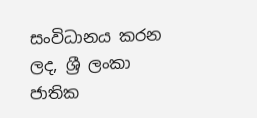සංවිධානය කරන ලද, ශ්‍රී ලංකා ජාතික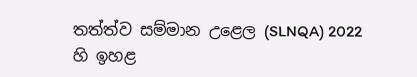තත්ත්ව සම්මාන උළෙල (SLNQA) 2022 හි ඉහළ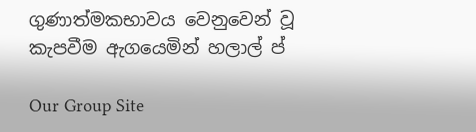ගුණාත්මකභාවය වෙනුවෙන් වූ කැපවීම ඇගයෙමින් හලාල් ප්

Our Group Site